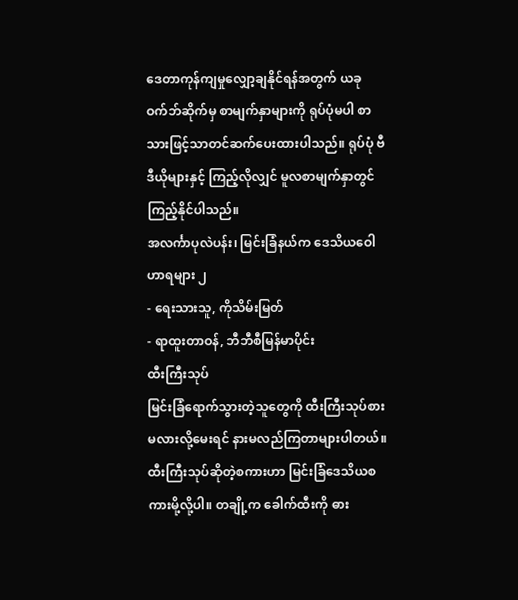ဒေတာကုန်ကျမှုလျှော့ချနိုင်ရန်အတွက် ယခုဝက်ဘ်ဆိုက်မှ စာမျက်နှာများကို ရုပ်ပုံမပါ စာသားဖြင့်သာတင်ဆက်ပေးထားပါသည်။ ရုပ်ပုံ ဗီဒီယိုများနှင့် ကြည့်လိုလျှင် မူလစာမျက်နှာတွင်ကြည့်နိုင်ပါသည်။
အလင်္ကာပုလဲပန်း၊ မြင်းခြံနယ်က ဒေသိယဝေါဟာရများ ၂
- ရေးသားသူ, ကိုသိမ်းမြတ်
- ရာထူးတာဝန်, ဘီဘီစီမြန်မာပိုင်း
ထီးကြီးသုပ်
မြင်းခြံရောက်သွားတဲ့သူတွေကို ထီးကြီးသုပ်စားမလားလို့မေးရင် နားမလည်ကြတာများပါတယ်။ ထီးကြီးသုပ်ဆိုတဲ့စကားဟာ မြင်းခြံဒေသိယစကားမို့လို့ပါ။ တချို့က ခေါက်ထီးကို ဓား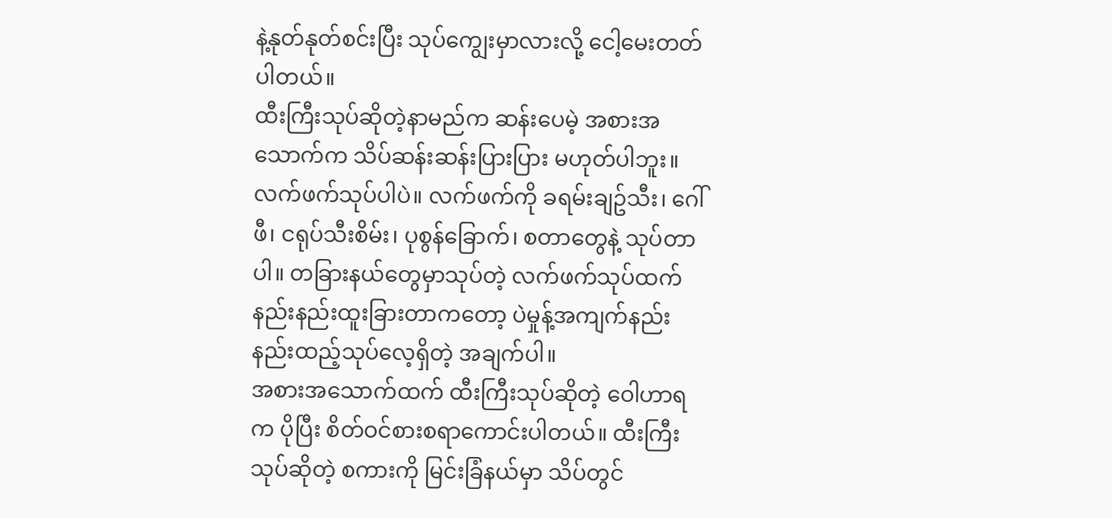နဲ့နုတ်နုတ်စင်းပြီး သုပ်ကျွေးမှာလားလို့ ငေါ့မေးတတ်ပါတယ်။
ထီးကြီးသုပ်ဆိုတဲ့နာမည်က ဆန်းပေမဲ့ အစားအသောက်က သိပ်ဆန်းဆန်းပြားပြား မဟုတ်ပါဘူး။ လက်ဖက်သုပ်ပါပဲ။ လက်ဖက်ကို ခရမ်းချဥ်သီး၊ ဂေါ်ဖီ၊ ငရုပ်သီးစိမ်း၊ ပုစွန်ခြောက်၊ စတာတွေနဲ့ သုပ်တာပါ။ တခြားနယ်တွေမှာသုပ်တဲ့ လက်ဖက်သုပ်ထက် နည်းနည်းထူးခြားတာကတော့ ပဲမှုန့်အကျက်နည်းနည်းထည့်သုပ်လေ့ရှိတဲ့ အချက်ပါ။
အစားအသောက်ထက် ထီးကြီးသုပ်ဆိုတဲ့ ဝေါဟာရက ပိုပြီး စိတ်ဝင်စားစရာကောင်းပါတယ်။ ထီးကြီးသုပ်ဆိုတဲ့ စကားကို မြင်းခြံနယ်မှာ သိပ်တွင်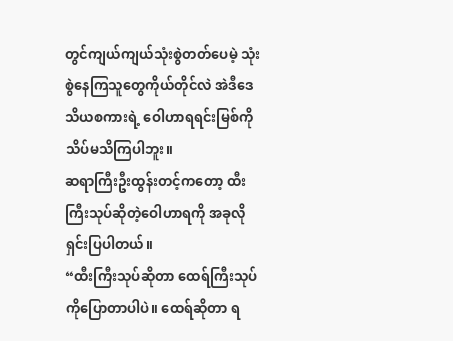တွင်ကျယ်ကျယ်သုံးစွဲတတ်ပေမဲ့ သုံးစွဲနေကြသူတွေကိုယ်တိုင်လဲ အဲဒီဒေသိယစကားရဲ့ ဝေါဟာရရင်းမြစ်ကို သိပ်မသိကြပါဘူး။
ဆရာကြီးဦးထွန်းတင့်ကတော့ ထီးကြီးသုပ်ဆိုတဲ့ဝေါဟာရကို အခုလိုရှင်းပြပါတယ်။
“ထီးကြီးသုပ်ဆိုတာ ထေရ်ကြီးသုပ်ကိုပြောတာပါပဲ။ ထေရ်ဆိုတာ ရ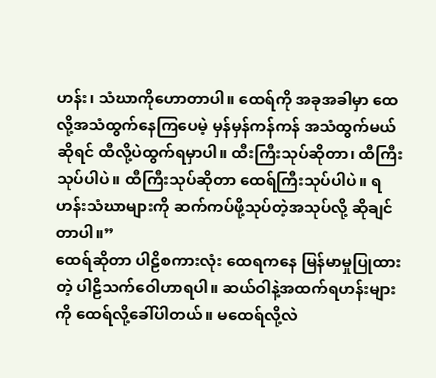ဟန်း၊ သံဃာကိုဟောတာပါ။ ထေရ်ကို အခုအခါမှာ ထေလို့အသံထွက်နေကြပေမဲ့ မှန်မှန်ကန်ကန် အသံထွက်မယ်ဆိုရင် ထီလို့ပဲထွက်ရမှာပါ။ ထီးကြီးသုပ်ဆိုတာ၊ ထီကြီးသုပ်ပါပဲ။ ထီကြီးသုပ်ဆိုတာ ထေရ်ကြီးသုပ်ပါပဲ။ ရဟန်းသံဃာများကို ဆက်ကပ်ဖို့သုပ်တဲ့အသုပ်လို့ ဆိုချင်တာပါ။”
ထေရ်ဆိုတာ ပါဠိစကားလုံး ထေရကနေ မြန်မာမှုပြုထားတဲ့ ပါဠိသက်ဝေါဟာရပါ။ ဆယ်ဝါနဲ့အထက်ရဟန်းများကို ထေရ်လို့ခေါ်ပါတယ်။ မထေရ်လို့လဲ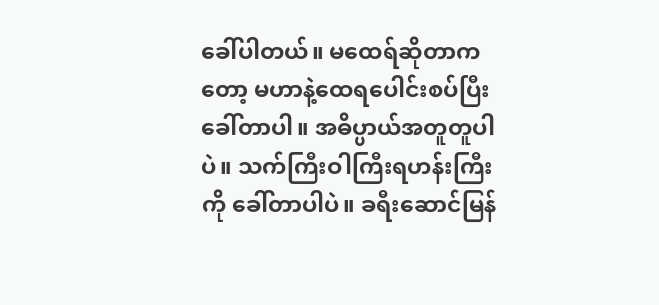ခေါ်ပါတယ်။ မထေရ်ဆိုတာကတော့ မဟာနဲ့ထေရပေါင်းစပ်ပြီးခေါ်တာပါ။ အဓိပ္ပာယ်အတူတူပါပဲ။ သက်ကြီးဝါကြီးရဟန်းကြီးကို ခေါ်တာပါပဲ။ ခရီးဆောင်မြန်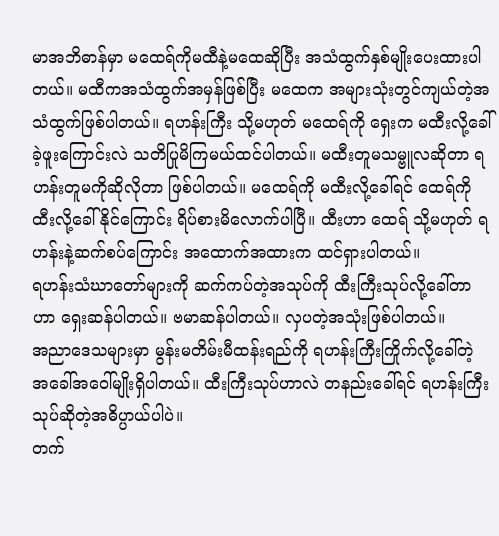မာအဘိဓာန်မှာ မထေရ်ကိုမထီနဲ့မထေဆိုပြီး အသံထွက်နှစ်မျိုးပေးထားပါတယ်။ မထီကအသံထွက်အမှန်ဖြစ်ပြီး မထေက အများသုံးတွင်ကျယ်တဲ့အသံထွက်ဖြစ်ပါတယ်။ ရဟန်းကြီး သို့မဟုတ် မထေရ်ကို ရှေးက မထီးလို့ခေါ်ခဲ့ဖူးကြောင်းလဲ သတိပြုမိကြမယ်ထင်ပါတယ်။ မထီးတူမသမ္ဗူလဆိုတာ ရဟန်းတူမကိုဆိုလိုတာ ဖြစ်ပါတယ်။ မထေရ်ကို မထီးလို့ခေါ်ရင် ထေရ်ကို ထီးလို့ခေါ်နိုင်ကြောင်း ရိပ်စားမိလောက်ပါပြီ။ ထီးဟာ ထေရ် သို့မဟုတ် ရဟန်းနဲ့ဆက်စပ်ကြောင်း အထောက်အထားက ထင်ရှားပါတယ်။
ရဟန်းသံဃာတော်များကို ဆက်ကပ်တဲ့အသုပ်ကို ထီးကြီးသုပ်လို့ခေါ်တာဟာ ရှေးဆန်ပါတယ်။ ဗမာဆန်ပါတယ်။ လှပတဲ့အသုံးဖြစ်ပါတယ်။
အညာဒေသများမှာ မွန်းမတိမ်းမီထန်းရည်ကို ရဟန်းကြီးကြိုက်လို့ခေါ်တဲ့ အခေါ်အဝေါ်မျိုးရှိပါတယ်။ ထီးကြီးသုပ်ဟာလဲ တနည်းခေါ်ရင် ရဟန်းကြီးသုပ်ဆိုတဲ့အဓိပ္ပာယ်ပါပဲ။
တက်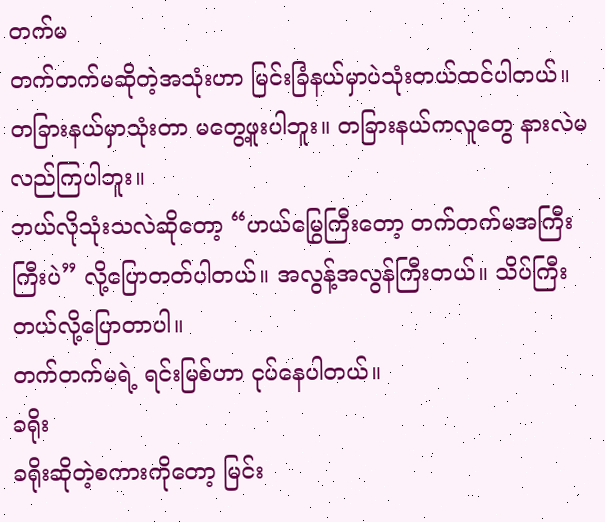တက်မ
တက်တက်မဆိုတဲ့အသုံးဟာ မြင်းခြံနယ်မှာပဲသုံးတယ်ထင်ပါတယ်။ တခြားနယ်မှာသုံးတာ မတွေ့ဖူးပါဘူး။ တခြားနယ်ကလူတွေ နားလဲမလည်ကြပါဘူး။
ဘယ်လိုသုံးသလဲဆိုတော့ “ဟယ်မြွေကြီးတော့ တက်တက်မအကြီးကြီးပဲ” လို့ပြောတတ်ပါတယ်။ အလွန့်အလွန်ကြီးတယ်။ သိပ်ကြီးတယ်လို့ပြောတာပါ။
တက်တက်မရဲ့ ရင်းမြစ်ဟာ ငုပ်နေပါတယ်။
ခရိုး
ခရိုးဆိုတဲ့စကားကိုတော့ မြင်း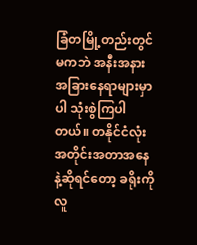ခြံတမြို့တည်းတွင်မကဘဲ အနီးအနားအခြားနေရာများမှာပါ သုံးစွဲကြပါတယ်။ တနိုင်ငံလုံးအတိုင်းအတာအနေနဲ့ဆိုရင်တော့ ခရိုးကို လူ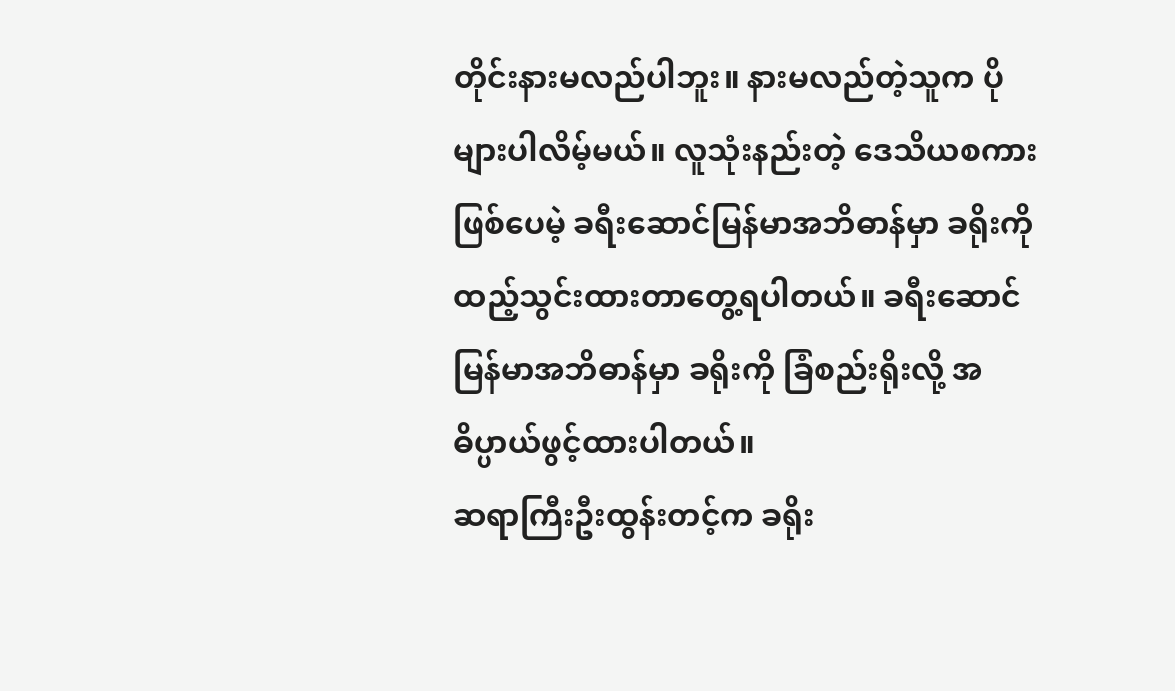တိုင်းနားမလည်ပါဘူး။ နားမလည်တဲ့သူက ပိုများပါလိမ့်မယ်။ လူသုံးနည်းတဲ့ ဒေသိယစကားဖြစ်ပေမဲ့ ခရီးဆောင်မြန်မာအဘိဓာန်မှာ ခရိုးကိုထည့်သွင်းထားတာတွေ့ရပါတယ်။ ခရီးဆောင်မြန်မာအဘိဓာန်မှာ ခရိုးကို ခြံစည်းရိုးလို့ အဓိပ္ပာယ်ဖွင့်ထားပါတယ်။
ဆရာကြီးဦးထွန်းတင့်က ခရိုး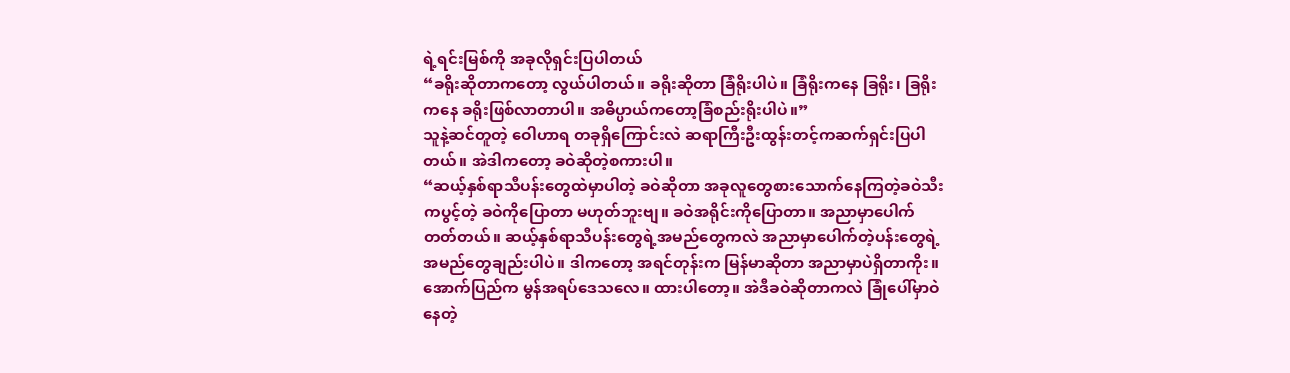ရဲ့ရင်းမြစ်ကို အခုလိုရှင်းပြပါတယ်
“ခရိုးဆိုတာကတော့ လွယ်ပါတယ်။ ခရိုးဆိုတာ ခြံရိုးပါပဲ။ ခြံရိုးကနေ ခြရိုး၊ ခြရိုးကနေ ခရိုးဖြစ်လာတာပါ။ အဓိပ္ပာယ်ကတော့ခြံစည်းရိုးပါပဲ။”
သူနဲ့ဆင်တူတဲ့ ဝေါဟာရ တခုရှိကြောင်းလဲ ဆရာကြီးဦးထွန်းတင့်ကဆက်ရှင်းပြပါတယ်။ အဲဒါကတော့ ခဝဲဆိုတဲ့စကားပါ။
“ဆယ့်နှစ်ရာသီပန်းတွေထဲမှာပါတဲ့ ခဝဲဆိုတာ အခုလူတွေစားသောက်နေကြတဲ့ခဝဲသီးကပွင့်တဲ့ ခဝဲကိုပြောတာ မဟုတ်ဘူးဗျ။ ခဝဲအရိုင်းကိုပြောတာ။ အညာမှာပေါက်တတ်တယ်။ ဆယ့်နှစ်ရာသီပန်းတွေရဲ့အမည်တွေကလဲ အညာမှာပေါက်တဲ့ပန်းတွေရဲ့ အမည်တွေချည်းပါပဲ။ ဒါကတော့ အရင်တုန်းက မြန်မာဆိုတာ အညာမှာပဲရှိတာကိုး။ အောက်ပြည်က မွန်အရပ်ဒေသလေ။ ထားပါတော့။ အဲဒီခဝဲဆိုတာကလဲ ခြုံပေါ်မှာဝဲနေတဲ့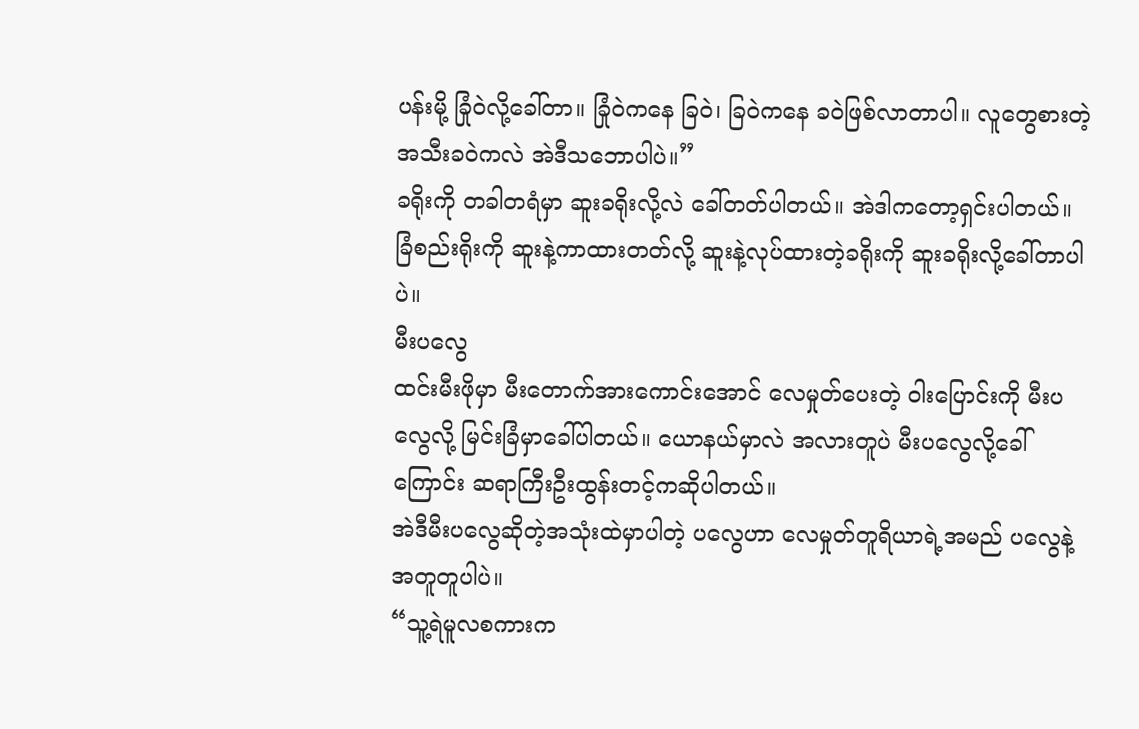ပန်းမို့ ခြုံဝဲလို့ခေါ်တာ။ ခြုံဝဲကနေ ခြဝဲ၊ ခြဝဲကနေ ခဝဲဖြစ်လာတာပါ။ လူတွေစားတဲ့အသီးခဝဲကလဲ အဲဒီသဘောပါပဲ။”
ခရိုးကို တခါတရံမှာ ဆူးခရိုးလို့လဲ ခေါ်တတ်ပါတယ်။ အဲဒါကတော့ရှင်းပါတယ်။ ခြံစည်းရိုးကို ဆူးနဲ့ကာထားတတ်လို့ ဆူးနဲ့လုပ်ထားတဲ့ခရိုးကို ဆူးခရိုးလို့ခေါ်တာပါပဲ။
မီးပလွေ
ထင်းမီးဖိုမှာ မီးတောက်အားကောင်းအောင် လေမှုတ်ပေးတဲ့ ဝါးပြောင်းကို မီးပလွေလို့ မြင်းခြံမှာခေါ်ပါတယ်။ ယောနယ်မှာလဲ အလားတူပဲ မီးပလွေလို့ခေါ်ကြောင်း ဆရာကြီးဦးထွန်းတင့်ကဆိုပါတယ်။
အဲဒီမီးပလွေဆိုတဲ့အသုံးထဲမှာပါတဲ့ ပလွေဟာ လေမှုတ်တူရိယာရဲ့အမည် ပလွေနဲ့ အတူတူပါပဲ။
“သူ့ရဲမူလစကားက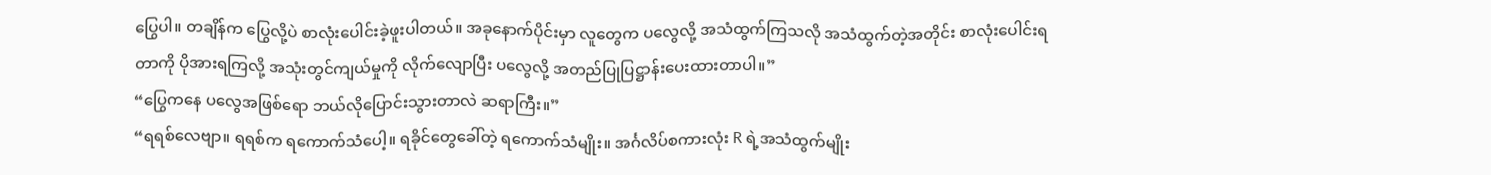ပြွေပါ။ တချိန်က ပြွေလို့ပဲ စာလုံးပေါင်းခဲ့ဖူးပါတယ်။ အခုနောက်ပိုင်းမှာ လူတွေက ပလွေလို့ အသံထွက်ကြသလို အသံထွက်တဲ့အတိုင်း စာလုံးပေါင်းရတာကို ပိုအားရကြလို့ အသုံးတွင်ကျယ်မှုကို လိုက်လျောပြီး ပလွေလို့ အတည်ပြုပြဋ္ဌာန်းပေးထားတာပါ။”
“ပြွေကနေ ပလွေအဖြစ်ရော ဘယ်လိုပြောင်းသွားတာလဲ ဆရာကြီး။”
“ရရစ်လေဗျာ။ ရရစ်က ရကောက်သံပေါ့။ ရခိုင်တွေခေါ်တဲ့ ရကောက်သံမျိုး။ အင်္ဂလိပ်စကားလုံး R ရဲ့အသံထွက်မျိုး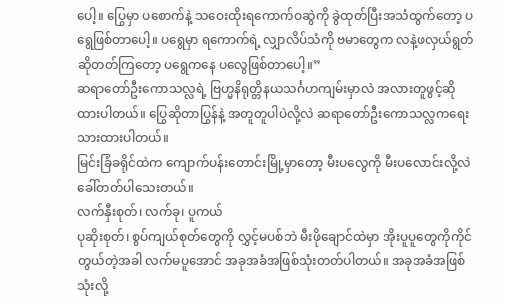ပေါ့။ ပြွေမှာ ပစောက်နဲ့ သဝေးထိုးရကောက်ဝဆွဲကို ခွဲထုတ်ပြီးအသံထွက်တော့ ပရွေဖြစ်တာပေါ့။ ပရွေမှာ ရကောက်ရဲ့ လျှာလိပ်သံကို ဗမာတွေက လနဲ့ဖလှယ်ရွတ်ဆိုတတ်ကြတော့ ပရွေကနေ ပလွေဖြစ်တာပေါ့။”
ဆရာတော်ဦးကောသလ္လရဲ့ ဗြဟ္မနိရုတ္တိနယသင်္ဂဟကျမ်းမှာလဲ အလားတူဖွင့်ဆိုထားပါတယ်။ ပြွေဆိုတာပြွန်နဲ့ အတူတူပါပဲလို့လဲ ဆရာတော်ဦးကောသလ္လကရေးသားထားပါတယ်။
မြင်းခြံခရိုင်ထဲက ကျောက်ပန်းတောင်းမြို့မှာတော့ မီးပလွေကို မီးပလောင်းလို့လဲ ခေါ်တတ်ပါသေးတယ်။
လက်နှီးစုတ်၊ လက်ခု၊ ပူကယ်
ပုဆိုးစုတ်၊ စွပ်ကျယ်စုတ်တွေကို လွှင့်မပစ်ဘဲ မီးဖိုချောင်ထဲမှာ အိုးပူပူတွေကိုကိုင်တွယ်တဲ့အခါ လက်မပူအောင် အခုအခံအဖြစ်သုံးတတ်ပါတယ်။ အခုအခံအဖြစ်သုံးလို့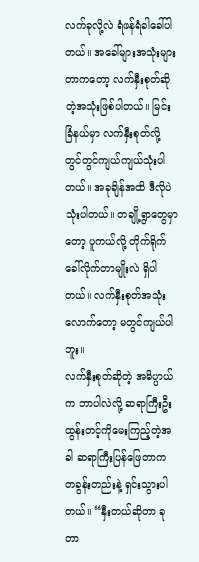လက်ခုလို့လဲ ရံဖန်ရံခါခေါ်ပါတယ်။ အခေါ်များအသုံးများတာကတော့ လက်နှီးစုတ်ဆိုတဲ့အသုံးဖြစ်ပါတယ်။ မြင်းခြံနယ်မှာ လက်နှီးစုတ်လို့ တွင်တွင်ကျယ်ကျယ်သုံးပါတယ်။ အခုချိန်အထိ ဒီလိုပဲသုံးပါတယ်။ တချို့ရွာတွေမှာတော့ ပူကယ်လို့ တိုက်ရိုက်ခေါ်လိုက်တာမျိုးလဲ ရှိပါတယ်။ လက်နှီးစုတ်အသုံးလောက်တော့ မတွင်ကျယ်ပါဘူး။
လက်နှီးစုတ်ဆိုတဲ့ အဓိပ္ပာယ်က ဘာပါလဲလို့ ဆရာကြီးဦးထွန်းတင့်ကိုမေးကြည့်တဲ့အခါ ဆရာကြီးပြန်ဖြေတာက တခွန်းတည်းနဲ့ ရှင်းသွားပါတယ်။ “နှီးတယ်ဆိုတာ ခုတာ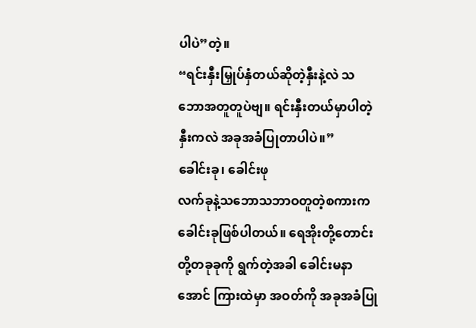ပါပဲ”တဲ့။
“ရင်းနှီးမြှုပ်နှံတယ်ဆိုတဲ့နှီးနဲ့လဲ သဘောအတူတူပဲဗျ။ ရင်းနှီးတယ်မှာပါတဲ့နှီးကလဲ အခုအခံပြုတာပါပဲ။”
ခေါင်းခု၊ ခေါင်းဖု
လက်ခုနဲ့သဘောသဘာဝတူတဲ့စကားက ခေါင်းခုဖြစ်ပါတယ်။ ရေအိုးတို့တောင်းတို့တခုခုကို ရွက်တဲ့အခါ ခေါင်းမနာအောင် ကြားထဲမှာ အဝတ်ကို အခုအခံပြု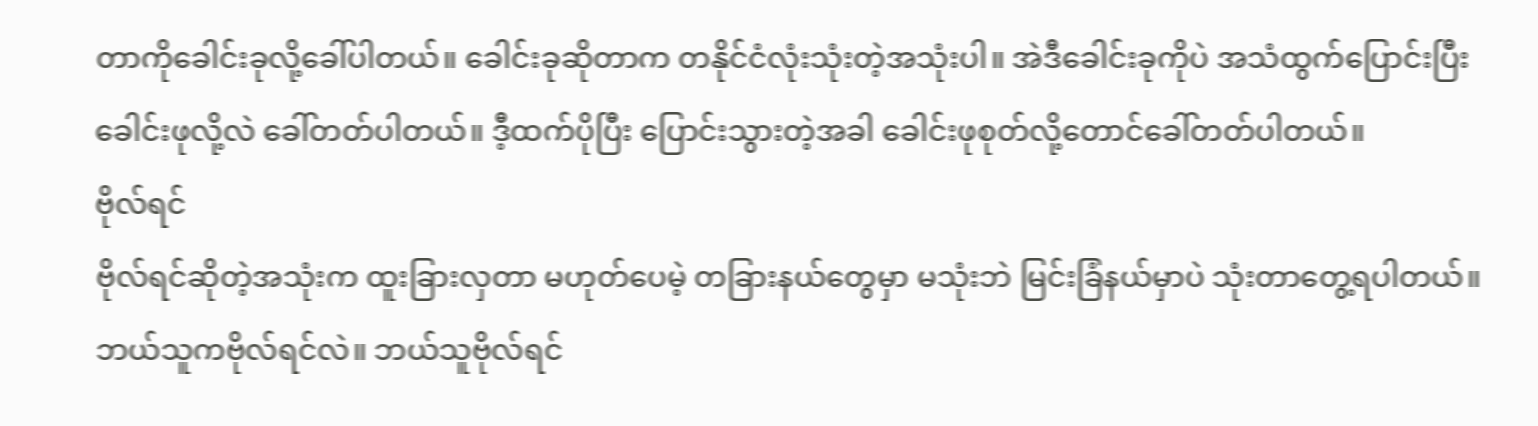တာကိုခေါင်းခုလို့ခေါ်ပါတယ်။ ခေါင်းခုဆိုတာက တနိုင်ငံလုံးသုံးတဲ့အသုံးပါ။ အဲဒီခေါင်းခုကိုပဲ အသံထွက်ပြောင်းပြီး ခေါင်းဖုလို့လဲ ခေါ်တတ်ပါတယ်။ ဒီ့ထက်ပိုပြီး ပြောင်းသွားတဲ့အခါ ခေါင်းဖုစုတ်လို့တောင်ခေါ်တတ်ပါတယ်။
ဗိုလ်ရင်
ဗိုလ်ရင်ဆိုတဲ့အသုံးက ထူးခြားလှတာ မဟုတ်ပေမဲ့ တခြားနယ်တွေမှာ မသုံးဘဲ မြင်းခြံနယ်မှာပဲ သုံးတာတွေ့ရပါတယ်။ ဘယ်သူကဗိုလ်ရင်လဲ။ ဘယ်သူဗိုလ်ရင်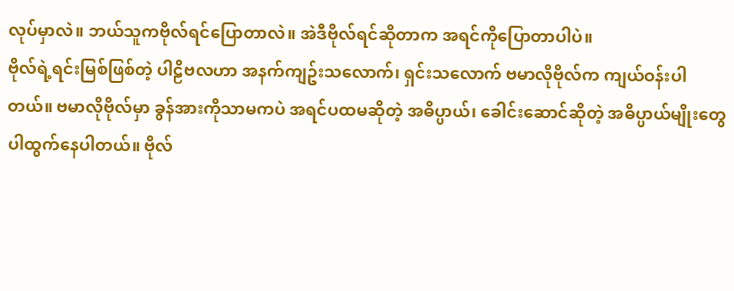လုပ်မှာလဲ။ ဘယ်သူကဗိုလ်ရင်ပြောတာလဲ။ အဲဒီဗိုလ်ရင်ဆိုတာက အရင်ကိုပြောတာပါပဲ။
ဗိုလ်ရဲ့ရင်းမြစ်ဖြစ်တဲ့ ပါဠိဗလဟာ အနက်ကျဥ်းသလောက်၊ ရှင်းသလောက် ဗမာလိုဗိုလ်က ကျယ်ဝန်းပါတယ်။ ဗမာလိုဗိုလ်မှာ ခွန်အားကိုသာမကပဲ အရင်ပထမဆိုတဲ့ အဓိပ္ပာယ်၊ ခေါင်းဆောင်ဆိုတဲ့ အဓိပ္ပာယ်မျိုးတွေပါထွက်နေပါတယ်။ ဗိုလ်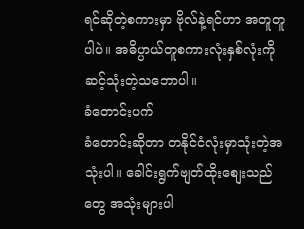ရင်ဆိုတဲ့စကားမှာ ဗိုလ်နဲ့ရင်ဟာ အတူတူပါပဲ။ အဓိပ္ပာယ်တူစကားလုံးနှစ်လုံးကို ဆင့်သုံးတဲ့သဘောပါ။
ခံတောင်းပက်
ခံတောင်းဆိုတာ တနိုင်ငံလုံးမှာသုံးတဲ့အသုံးပါ။ ခေါင်းရွက်ဗျတ်ထိုးစျေးသည်တွေ အသုံးများပါ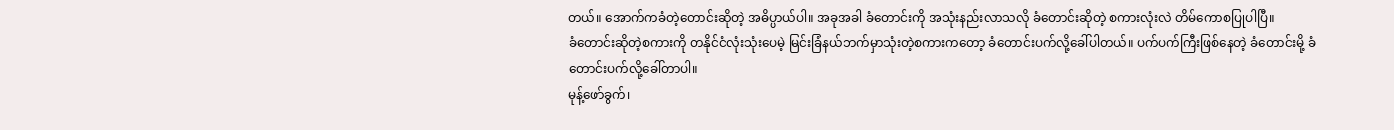တယ်။ အောက်ကခံတဲ့တောင်းဆိုတဲ့ အဓိပ္ပာယ်ပါ။ အခုအခါ ခံတောင်းကို အသုံးနည်းလာသလို ခံတောင်းဆိုတဲ့ စကားလုံးလဲ တိမ်ကောစပြုပါပြီ။
ခံတောင်းဆိုတဲ့စကားကို တနိုင်ငံလုံးသုံးပေမဲ့ မြင်းခြံနယ်ဘက်မှာသုံးတဲ့စကားကတော့ ခံတောင်းပက်လို့ခေါ်ပါတယ်။ ပက်ပက်ကြီးဖြစ်နေတဲ့ ခံတောင်းမို့ ခံတောင်းပက်လို့ခေါ်တာပါ။
မုန့်ဖော်ခွက်၊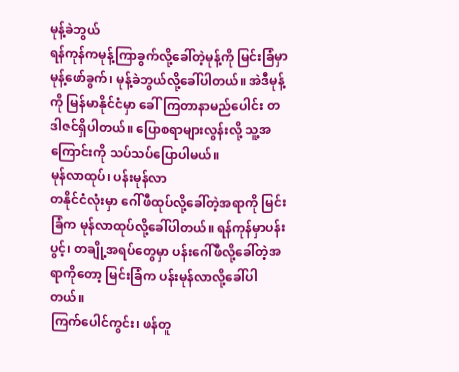မုန့်ခဲဘွယ်
ရန်ကုန်ကမုန့်ကြာခွက်လို့ခေါ်တဲ့မုန့်ကို မြင်းခြံမှာ မုန့်ဖော်ခွက်၊ မုန့်ခဲဘွယ်လို့ခေါ်ပါတယ်။ အဲဒီမုန့်ကို မြန်မာနိုင်ငံမှာ ခေါ်ကြတာနာမည်ပေါင်း တဒါဇင်ရှိပါတယ်။ ပြောစရာများလွန်းလို့ သူ့အကြောင်းကို သပ်သပ်ပြောပါမယ်။
မုန်လာထုပ်၊ ပန်းမုန်လာ
တနိုင်ငံလုံးမှာ ဂေါ်ဖီထုပ်လို့ခေါ်တဲ့အရာကို မြင်းခြံက မုန်လာထုပ်လို့ခေါ်ပါတယ်။ ရန်ကုန်မှာပန်းပွင့်၊ တချို့အရပ်တွေမှာ ပန်းဂေါ်ဖီလို့ခေါ်တဲ့အရာကိုတော့ မြင်းခြံက ပန်းမုန်လာလို့ခေါ်ပါတယ်။
ကြက်ပေါင်ကွင်း၊ ဖန်တူ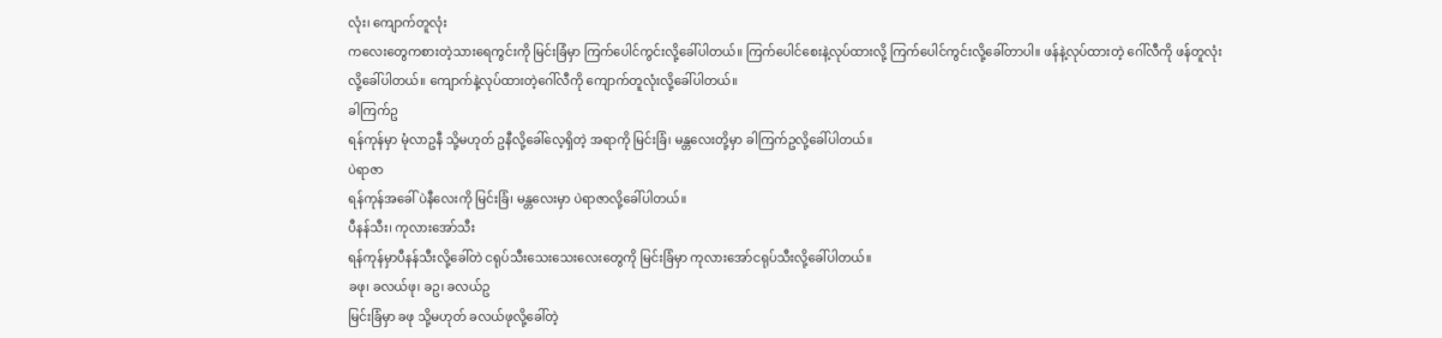လုံး၊ ကျောက်တူလုံး
ကလေးတွေကစားတဲ့သားရေကွင်းကို မြင်းခြံမှာ ကြက်ပေါင်ကွင်းလို့ခေါ်ပါတယ်။ ကြက်ပေါင်စေးနဲ့လုပ်ထားလို့ ကြက်ပေါင်ကွင်းလို့ခေါ်တာပါ။ ဖန်နဲ့လုပ်ထားတဲ့ ဂေါ်လီကို ဖန်တူလုံးလို့ခေါ်ပါတယ်။ ကျောက်နဲ့လုပ်ထားတဲ့ဂေါ်လီကို ကျောက်တူလုံးလို့ခေါ်ပါတယ်။
ခါကြက်ဥ
ရန်ကုန်မှာ မုံလာဥနီ သို့မဟုတ် ဥနီလို့ခေါ်လေ့ရှိတဲ့ အရာကို မြင်းခြံ၊ မန္တလေးတို့မှာ ခါကြက်ဥလို့ခေါ်ပါတယ်။
ပဲရာဇာ
ရန်ကုန်အခေါ် ပဲနီလေးကို မြင်းခြံ၊ မန္တလေးမှာ ပဲရာဇာလို့ခေါ်ပါတယ်။
ပီနန်သီး၊ ကုလားအော်သီး
ရန်ကုန်မှာပီနန်သီးလို့ခေါ်တဲ ငရုပ်သီးသေးသေးလေးတွေကို မြင်းခြံမှာ ကုလားအော်ငရုပ်သီးလို့ခေါ်ပါတယ်။
ခဖု၊ ခလယ်ဖု၊ ခဥ၊ ခလယ်ဥ
မြင်းခြံမှာ ခဖု သို့မဟုတ် ခလယ်ဖုလို့ခေါ်တဲ့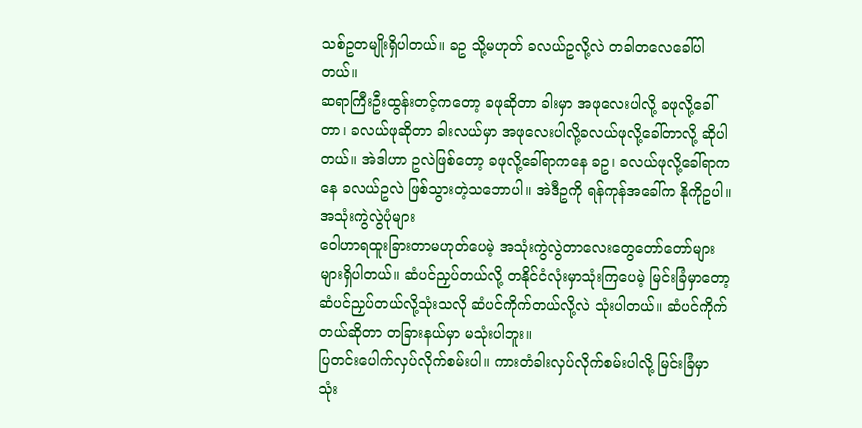သစ်ဥတမျိုးရှိပါတယ်။ ခဥ သို့မဟုတ် ခလယ်ဥလို့လဲ တခါတလေခေါ်ပါတယ်။
ဆရာကြီးဦးထွန်းတင့်ကတော့ ခဖုဆိုတာ ခါးမှာ အဖုလေးပါလို့ ခဖုလို့ခေါ်တာ၊ ခလယ်ဖုဆိုတာ ခါးလယ်မှာ အဖုလေးပါလို့ခလယ်ဖုလို့ခေါ်တာလို့ ဆိုပါတယ်။ အဲဒါဟာ ဥလဲဖြစ်တော့ ခဖုလို့ခေါ်ရာကနေ ခဥ၊ ခလယ်ဖုလို့ခေါ်ရာကနေ ခလယ်ဥလဲ ဖြစ်သွားတဲ့သဘောပါ။ အဲဒီဥကို ရန်ကုန်အခေါ်က နိုကိုဥပါ။
အသုံးကွဲလွဲပုံများ
ဝေါဟာရထူးခြားတာမဟုတ်ပေမဲ့ အသုံးကွဲလွဲတာလေးတွေတော်တော်များများရှိပါတယ်။ ဆံပင်ညှပ်တယ်လို့ တနိုင်ငံလုံးမှာသုံးကြပေမဲ့ မြင်းခြံမှာတော့ ဆံပင်ညှပ်တယ်လို့သုံးသလို ဆံပင်ကိုက်တယ်လို့လဲ သုံးပါတယ်။ ဆံပင်ကိုက်တယ်ဆိုတာ တခြားနယ်မှာ မသုံးပါဘူး။
ပြတင်းပေါက်လှပ်လိုက်စမ်းပါ။ ကားတံခါးလှပ်လိုက်စမ်းပါလို့ မြင်းခြံမှာ သုံး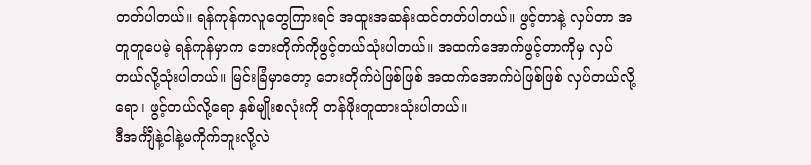တတ်ပါတယ်။ ရန်ကုန်ကလူတွေကြားရင် အထူးအဆန်းထင်တတ်ပါတယ်။ ဖွင့်တာနဲ့ လှပ်တာ အတူတူပေမဲ့ ရန်ကုန်မှာက ဘေးတိုက်ကိုဖွင့်တယ်သုံးပါတယ်။ အထက်အောက်ဖွင့်တာကိုမှ လှပ်တယ်လို့သုံးပါတယ်။ မြင်းခြံမှာတော့ ဘေးတိုက်ပဲဖြစ်ဖြစ် အထက်အောက်ပဲဖြစ်ဖြစ် လှပ်တယ်လို့ရော၊ ဖွင့်တယ်လို့ရော နှစ်မျိုးစလုံးကို တန်ဖိုးတူထားသုံးပါတယ်။
ဒီအင်္ကျီနဲ့ငါနဲ့မကိုက်ဘူးလို့လဲ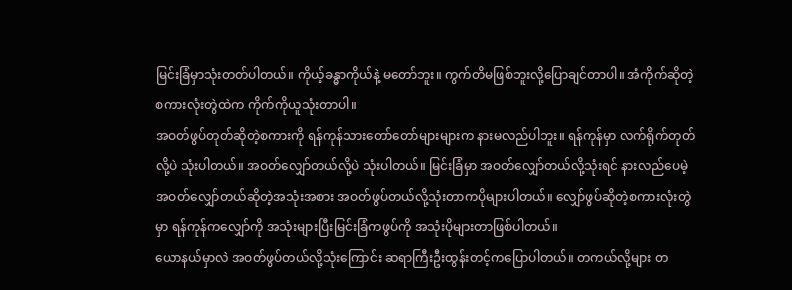မြင်းခြံမှာသုံးတတ်ပါတယ်။ ကိုယ့်ခန္ဓာကိုယ်နဲ့ မတော်ဘူး။ ကွက်တိမဖြစ်ဘူးလို့ပြောချင်တာပါ။ အံကိုက်ဆိုတဲ့စကားလုံးတွဲထဲက ကိုက်ကိုယူသုံးတာပါ။
အဝတ်ဖွပ်တုတ်ဆိုတဲ့စကားကို ရန်ကုန်သားတော်တော်များများက နားမလည်ပါဘူး။ ရန်ကုန်မှာ လက်ရိုက်တုတ်လို့ပဲ သုံးပါတယ်။ အဝတ်လျှော်တယ်လို့ပဲ သုံးပါတယ်။ မြင်းခြံမှာ အဝတ်လျှော်တယ်လို့သုံးရင် နားလည်ပေမဲ့ အဝတ်လျှော်တယ်ဆိုတဲ့အသုံးအစား အဝတ်ဖွပ်တယ်လို့သုံးတာကပိုများပါတယ်။ လျှော်ဖွပ်ဆိုတဲ့စကားလုံးတွဲမှာ ရန်ကုန်ကလျှော်ကို အသုံးများပြီးမြင်းခြံကဖွပ်ကို အသုံးပိုများတာဖြစ်ပါတယ်။
ယောနယ်မှာလဲ အဝတ်ဖွပ်တယ်လို့သုံးကြောင်း ဆရာကြီးဦးထွန်းတင့်ကပြောပါတယ်။ တကယ်လို့များ တ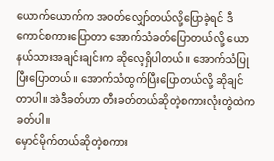ယောက်ယောက်က အဝတ်လျှော်တယ်လို့ပြောခဲ့ရင် ဒီကောင်စကားပြောတာ အောက်သံခတ်ပြောတယ်လို့ ယောနယ်သားအချင်းချင်းက ဆိုလေ့ရှိပါတယ်။ အောက်သံပြုပြီးပြောတယ်။ အောက်သံထွက်ပြီးပြောတယ်လို့ ဆိုချင်တာပါ။ အဲဒီခတ်ဟာ တီးခတ်တယ်ဆိုတဲ့စကားလုံးတွဲထဲက ခတ်ပါ။
မှောင်မိုက်တယ်ဆိုတဲ့စကား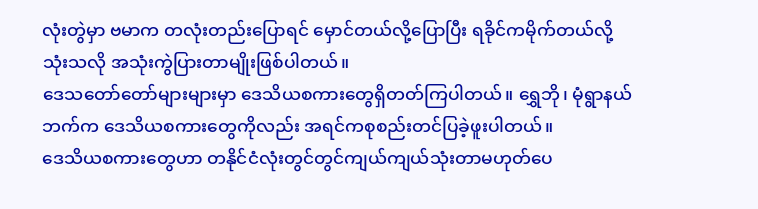လုံးတွဲမှာ ဗမာက တလုံးတည်းပြောရင် မှောင်တယ်လို့ပြောပြီး ရခိုင်ကမိုက်တယ်လို့သုံးသလို အသုံးကွဲပြားတာမျိုးဖြစ်ပါတယ်။
ဒေသတော်တော်များများမှာ ဒေသိယစကားတွေရှိတတ်ကြပါတယ်။ ရွှေဘို၊ မုံရွာနယ်ဘက်က ဒေသိယစကားတွေကိုလည်း အရင်ကစုစည်းတင်ပြခဲ့ဖူးပါတယ်။
ဒေသိယစကားတွေဟာ တနိုင်ငံလုံးတွင်တွင်ကျယ်ကျယ်သုံးတာမဟုတ်ပေ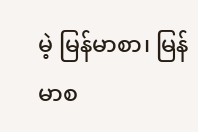မဲ့ မြန်မာစာ၊ မြန်မာစ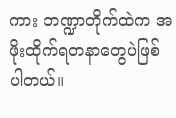ကား ဘဏ္ဍာတိုက်ထဲက အဖိုးထိုက်ရတနာတွေပဲဖြစ်ပါတယ်။